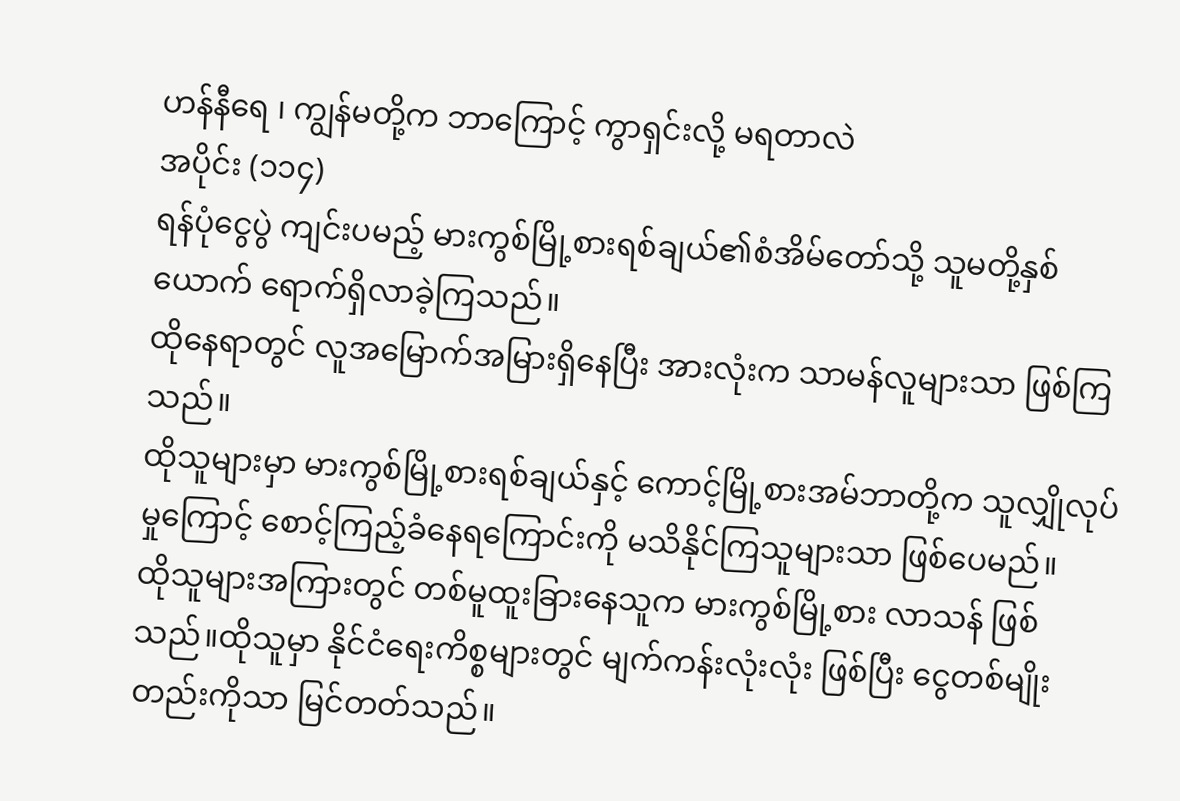ဟန်နီရေ ၊ ကျွန်မတို့က ဘာကြောင့် ကွာရှင်းလို့ မရတာလဲ
အပိုင်း (၁၁၄)
ရန်ပုံငွေပွဲ ကျင်းပမည့် မားကွစ်မြို့စားရစ်ချယ်၏စံအိမ်တော်သို့ သူမတို့နှစ်ယောက် ရောက်ရှိလာခဲ့ကြသည်။
ထိုနေရာတွင် လူအမြောက်အမြားရှိနေပြီး အားလုံးက သာမန်လူများသာ ဖြစ်ကြသည်။
ထိုသူများမှာ မားကွစ်မြို့စားရစ်ချယ်နှင့် ကောင့်မြို့စားအမ်ဘာတို့က သူလျှိုလုပ်မှုကြောင့် စောင့်ကြည့်ခံနေရကြောင်းကို မသိနိုင်ကြသူများသာ ဖြစ်ပေမည်။
ထိုသူများအကြားတွင် တစ်မူထူးခြားနေသူက မားကွစ်မြို့စား လာသန် ဖြစ်သည်။ထိုသူမှာ နိုင်ငံရေးကိစ္စများတွင် မျက်ကန်းလုံးလုံး ဖြစ်ပြီး ငွေတစ်မျိုးတည်းကိုသာ မြင်တတ်သည်။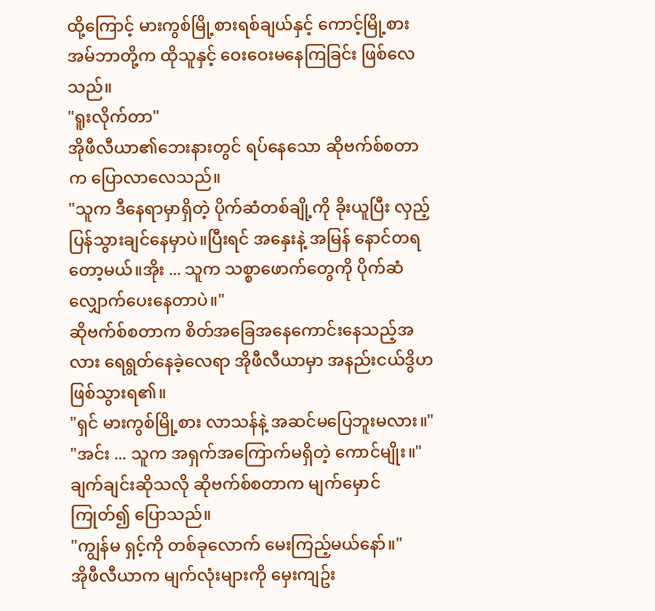ထို့ကြောင့် မားကွစ်မြို့စားရစ်ချယ်နှင့် ကောင့်မြို့စားအမ်ဘာတို့က ထိုသူနှင့် ဝေးဝေးမနေကြခြင်း ဖြစ်လေသည်။
"ရူးလိုက်တာ"
အိုဖီလီယာ၏ဘေးနားတွင် ရပ်နေသော ဆိုဗက်စ်စတာက ပြောလာလေသည်။
"သူက ဒီနေရာမှာရှိတဲ့ ပိုက်ဆံတစ်ချို့ကို ခိုးယူပြီး လှည့်ပြန်သွားချင်နေမှာပဲ။ပြီးရင် အနှေးနဲ့ အမြန် နောင်တရတော့မယ်။အိုး ... သူက သစ္စာဖောက်တွေကို ပိုက်ဆံလျှောက်ပေးနေတာပဲ။"
ဆိုဗက်စ်စတာက စိတ်အခြေအနေကောင်းနေသည့်အလား ရေရွတ်နေခဲ့လေရာ အိုဖီလီယာမှာ အနည်းငယ်ဒွိဟဖြစ်သွားရ၏။
"ရှင် မားကွစ်မြို့စား လာသန်နဲ့ အဆင်မပြေဘူးမလား။"
"အင်း ... သူက အရှက်အကြောက်မရှိတဲ့ ကောင်မျိုး။"
ချက်ချင်းဆိုသလို ဆိုဗက်စ်စတာက မျက်မှောင်ကြုတ်၍ ပြောသည်။
"ကျွန်မ ရှင့်ကို တစ်ခုလောက် မေးကြည့်မယ်နော်။"
အိုဖီလီယာက မျက်လုံးများကို မှေးကျဥ်း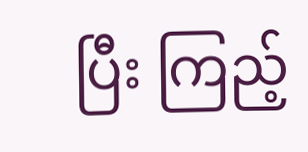ပြီး ကြည့်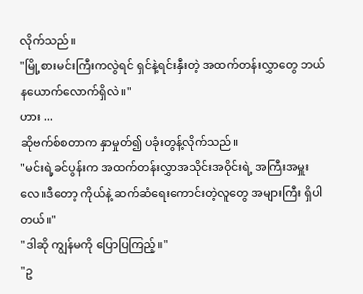လိုက်သည်။
"မြို့စားမင်းကြီးကလွဲရင် ရှင်နဲ့ရင်းနှီးတဲ့ အထက်တန်းလွှာတွေ ဘယ်နယောက်လောက်ရှိလဲ။"
ဟား ...
ဆိုဗက်စ်စတာက နှာမှုတ်၍ ပခုံးတွန့်လိုက်သည်။
"မင်းရဲ့ခင်ပွန်းက အထက်တန်းလွှာအသိုင်းအဝိုင်းရဲ့ အကြီးအမှူးလေ။ဒီတော့ ကိုယ်နဲ့ ဆက်ဆံရေးကောင်းတဲ့လူတွေ အများကြီး ရှိပါတယ်။"
"ဒါဆို ကျွန်မကို ပြောပြကြည့်။"
"ဥ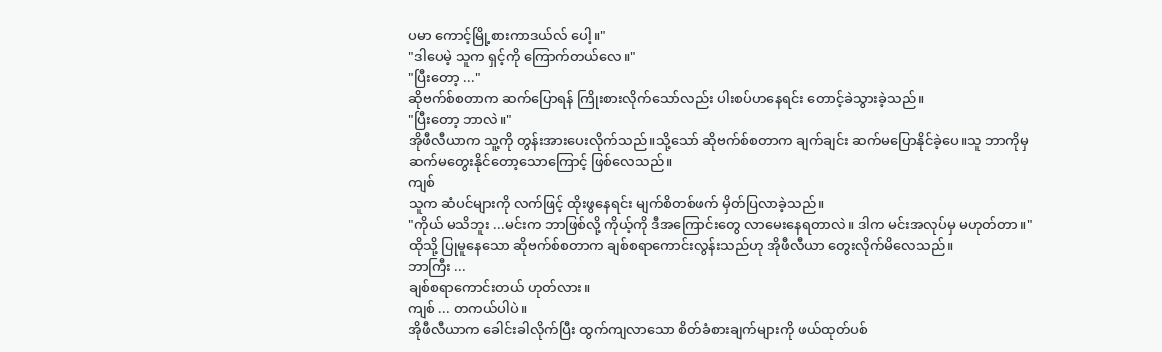ပမာ ကောင့်မြို့စားကာဒယ်လ် ပေါ့။"
"ဒါပေမဲ့ သူက ရှင့်ကို ကြောက်တယ်လေ။"
"ပြီးတော့ ..."
ဆိုဗက်စ်စတာက ဆက်ပြောရန် ကြိုးစားလိုက်သော်လည်း ပါးစပ်ဟနေရင်း တောင့်ခဲသွားခဲ့သည်။
"ပြီးတော့ ဘာလဲ။"
အိုဖီလီယာက သူ့ကို တွန်းအားပေးလိုက်သည်။သို့သော် ဆိုဗက်စ်စတာက ချက်ချင်း ဆက်မပြောနိုင်ခဲ့ပေ။သူ ဘာကိုမှ ဆက်မတွေးနိုင်တော့သောကြောင့် ဖြစ်လေသည်။
ကျစ်
သူက ဆံပင်များကို လက်ဖြင့် ထိုးဖွနေရင်း မျက်စိတစ်ဖက် မှိတ်ပြလာခဲ့သည်။
"ကိုယ် မသိဘူး ...မင်းက ဘာဖြစ်လို့ ကိုယ့်ကို ဒီအကြောင်းတွေ လာမေးနေရတာလဲ။ ဒါက မင်းအလုပ်မှ မဟုတ်တာ။"
ထိုသို့ ပြုမူနေသော ဆိုဗက်စ်စတာက ချစ်စရာကောင်းလွန်းသည်ဟု အိုဖီလီယာ တွေးလိုက်မိလေသည်။
ဘာကြီး ...
ချစ်စရာကောင်းတယ် ဟုတ်လား။
ကျစ် ... တကယ်ပါပဲ။
အိုဖီလီယာက ခေါင်းခါလိုက်ပြီး ထွက်ကျလာသော စိတ်ခံစားချက်များကို ဖယ်ထုတ်ပစ်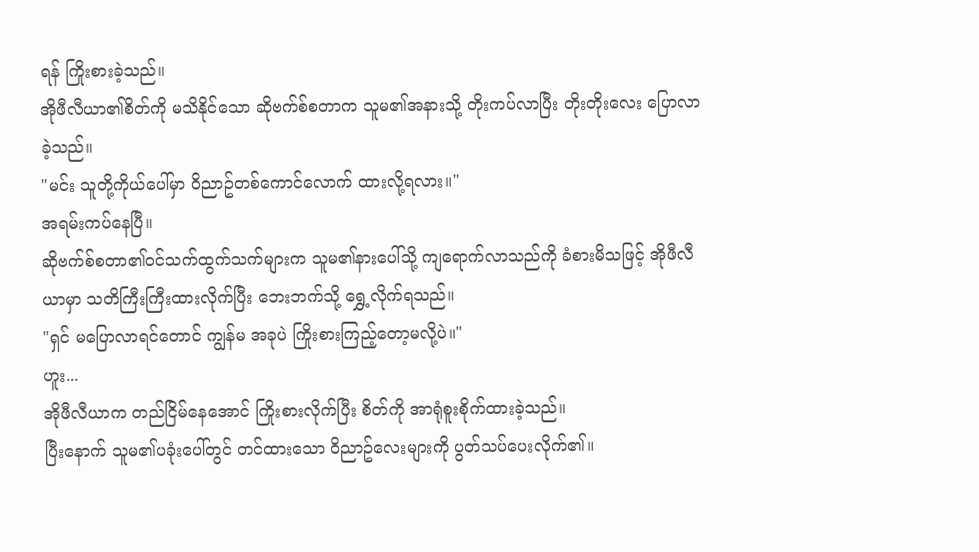ရန် ကြိုးစားခဲ့သည်။
အိုဖီလီယာ၏စိတ်ကို မသိနိုင်သော ဆိုဗက်စ်စတာက သူမ၏အနားသို့ တိုးကပ်လာပြီး တိုးတိုးလေး ပြောလာခဲ့သည်။
"မင်း သူတို့ကိုယ်ပေါ်မှာ ဝိညာဥ်တစ်ကောင်လောက် ထားလို့ရလား။"
အရမ်းကပ်နေပြီ။
ဆိုဗက်စ်စတာ၏ဝင်သက်ထွက်သက်များက သူမ၏နားပေါ်သို့ ကျရောက်လာသည်ကို ခံစားမိသဖြင့် အိုဖီလီယာမှာ သတိကြီးကြီးထားလိုက်ပြီး ဘေးဘက်သို့ ရွှေ့လိုက်ရသည်။
"ရှင် မပြောလာရင်တောင် ကျွန်မ အခုပဲ ကြိုးစားကြည့်တော့မလို့ပဲ။"
ဟူး...
အိုဖီလီယာက တည်ငြိမ်နေအောင် ကြိုးစားလိုက်ပြီး စိတ်ကို အာရုံစူးစိုက်ထားခဲ့သည်။
ပြီးနောက် သူမ၏ပခုံးပေါ်တွင် တင်ထားသော ဝိညာဥ်လေးများကို ပွတ်သပ်ပေးလိုက်၏။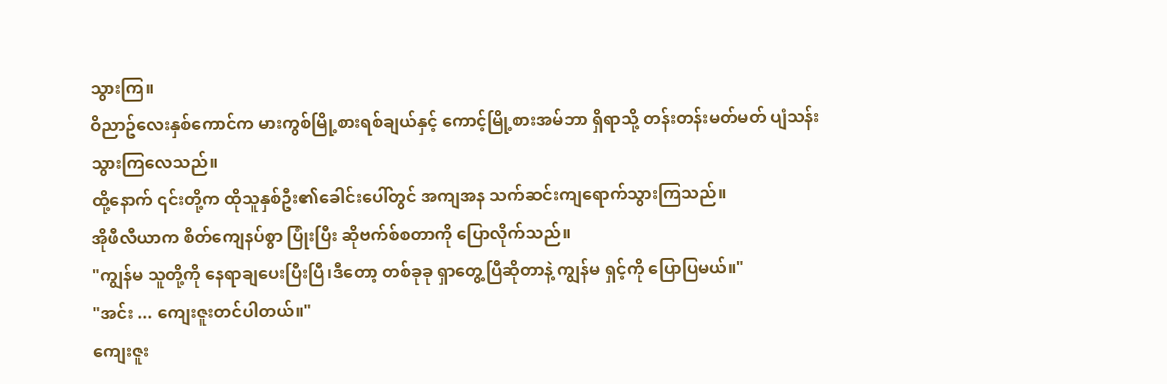သွားကြ။
ဝိညာဥ်လေးနှစ်ကောင်က မားကွစ်မြို့စားရစ်ချယ်နှင့် ကောင့်မြို့စားအမ်ဘာ ရှိရာသို့ တန်းတန်းမတ်မတ် ပျံသန်းသွားကြလေသည်။
ထို့နောက် ၎င်းတို့က ထိုသူနှစ်ဦး၏ခေါင်းပေါ်တွင် အကျအန သက်ဆင်းကျရောက်သွားကြသည်။
အိုဖီလီယာက စိတ်ကျေနပ်စွာ ပြုံးပြီး ဆိုဗက်စ်စတာကို ပြောလိုက်သည်။
"ကျွန်မ သူတို့ကို နေရာချပေးပြီးပြီ၊ဒီတော့ တစ်ခုခု ရှာတွေ့ပြီဆိုတာနဲ့ ကျွန်မ ရှင့်ကို ပြောပြမယ်။"
"အင်း ... ကျေးဇူးတင်ပါတယ်။"
ကျေးဇူး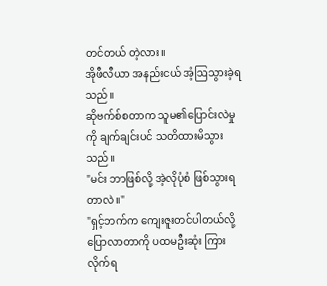တင်တယ် တဲ့လား။
အိုဖီလီယာ အနည်းငယ် အံ့ဩသွားခဲ့ရသည်။
ဆိုဗက်စ်စတာက သူမ၏ပြောင်းလဲမှုကို ချက်ချင်းပင် သတိထားမိသွားသည်။
"မင်း ဘာဖြစ်လို့ အဲ့လိုပုံစံ ဖြစ်သွားရတာလဲ။"
"ရှင့်ဘက်က ကျေးဇူးတင်ပါတယ်လို့ ပြောလာတာကို ပထမဦးဆုံး ကြားလိုက်ရ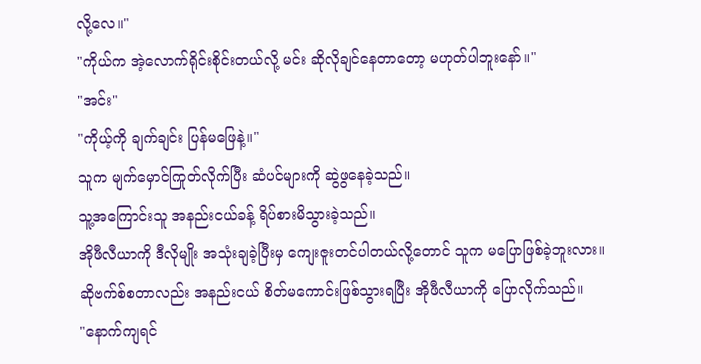လို့လေ။"
"ကိုယ်က အဲ့လောက်ရိုင်းစိုင်းတယ်လို့ မင်း ဆိုလိုချင်နေတာတော့ မဟုတ်ပါဘူးနော်။"
"အင်း"
"ကိုယ့်ကို ချက်ချင်း ပြန်မဖြေနဲ့။"
သူက မျက်မှောင်ကြုတ်လိုက်ပြီး ဆံပင်များကို ဆွဲဖွနေခဲ့သည်။
သူ့အကြောင်းသူ အနည်းငယ်ခန့် ရိပ်စားမိသွားခဲ့သည်။
အိုဖီလီယာကို ဒီလိုမျိုး အသုံးချခဲ့ပြီးမှ ကျေးဇူးတင်ပါတယ်လို့တောင် သူက မပြောဖြစ်ခဲ့ဘူးလား။
ဆိုဗက်စ်စတာလည်း အနည်းငယ် စိတ်မကောင်းဖြစ်သွားရပြီး အိုဖီလီယာကို ပြောလိုက်သည်။
"နောက်ကျရင်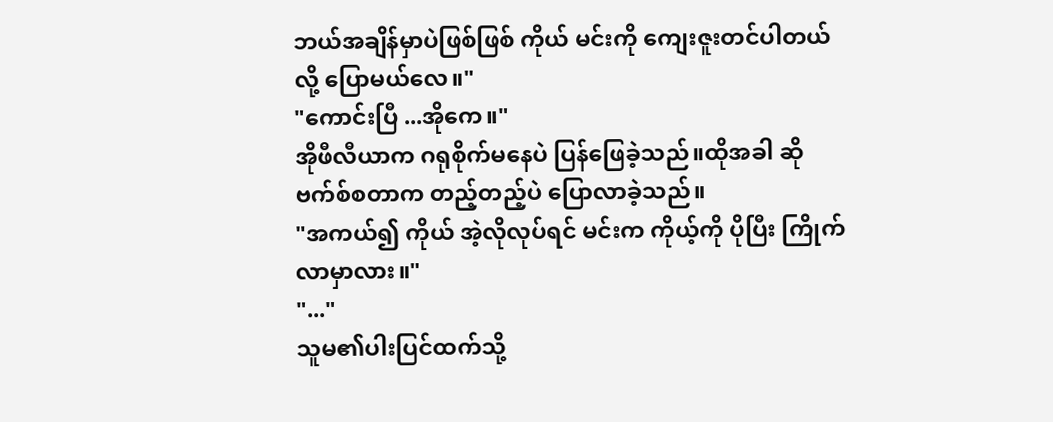ဘယ်အချိန်မှာပဲဖြစ်ဖြစ် ကိုယ် မင်းကို ကျေးဇူးတင်ပါတယ်လို့ ပြောမယ်လေ။"
"ကောင်းပြီ ...အိုကေ။"
အိုဖီလီယာက ဂရုစိုက်မနေပဲ ပြန်ဖြေခဲ့သည်။ထိုအခါ ဆိုဗက်စ်စတာက တည့်တည့်ပဲ ပြောလာခဲ့သည်။
"အကယ်၍ ကိုယ် အဲ့လိုလုပ်ရင် မင်းက ကိုယ့်ကို ပိုပြီး ကြိုက်လာမှာလား။"
"..."
သူမ၏ပါးပြင်ထက်သို့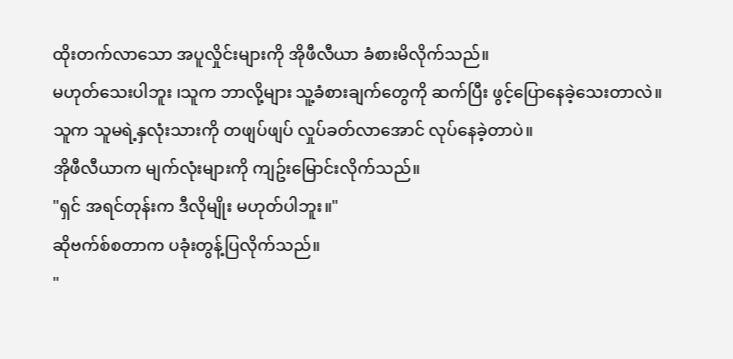ထိုးတက်လာသော အပူလှိုင်းများကို အိုဖီလီယာ ခံစားမိလိုက်သည်။
မဟုတ်သေးပါဘူး ၊သူက ဘာလို့များ သူ့ခံစားချက်တွေကို ဆက်ပြီး ဖွင့်ပြောနေခဲ့သေးတာလဲ။
သူက သူမရဲ့နှလုံးသားကို တဖျပ်ဖျပ် လှုပ်ခတ်လာအောင် လုပ်နေခဲ့တာပဲ။
အိုဖီလီယာက မျက်လုံးများကို ကျဥ်းမြောင်းလိုက်သည်။
"ရှင် အရင်တုန်းက ဒီလိုမျိုး မဟုတ်ပါဘူး။"
ဆိုဗက်စ်စတာက ပခုံးတွန့်ပြလိုက်သည်။
"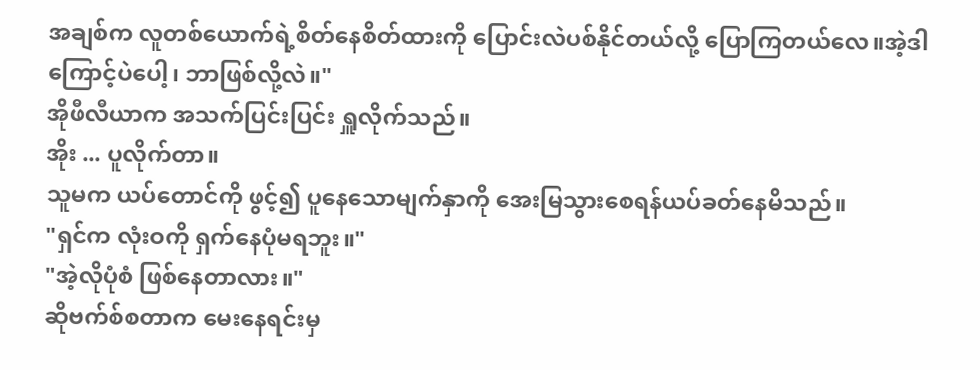အချစ်က လူတစ်ယောက်ရဲ့စိတ်နေစိတ်ထားကို ပြောင်းလဲပစ်နိုင်တယ်လို့ ပြောကြတယ်လေ။အဲ့ဒါကြောင့်ပဲပေါ့၊ ဘာဖြစ်လို့လဲ။"
အိုဖီလီယာက အသက်ပြင်းပြင်း ရှူလိုက်သည်။
အိုး ... ပူလိုက်တာ။
သူမက ယပ်တောင်ကို ဖွင့်၍ ပူနေသောမျက်နှာကို အေးမြသွားစေရန်ယပ်ခတ်နေမိသည်။
"ရှင်က လုံးဝကို ရှက်နေပုံမရဘူး။"
"အဲ့လိုပုံစံ ဖြစ်နေတာလား။"
ဆိုဗက်စ်စတာက မေးနေရင်းမှ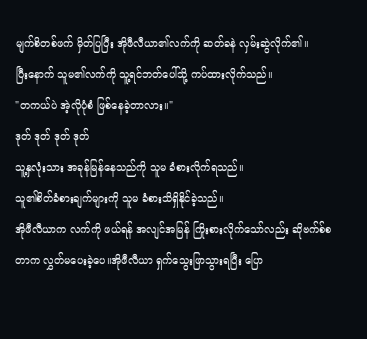မျက်စိတစ်ဖက် မှိတ်ပြပြီး အိုဖီလီယာ၏လက်ကို ဆတ်ခနဲ လှမ်းဆွဲလိုက်၏။
ပြီးနောက် သူမ၏လက်ကို သူ့ရင်ဘတ်ပေါ်သို့ ကပ်ထားလိုက်သည်။
"တကယ်ပဲ အဲ့လိုပုံစံ ဖြစ်နေခဲ့တာလား။"
ဒုတ် ဒုတ် ဒုတ် ဒုတ်
သူ့နှလုံးသား အခုန်မြန်နေသည်ကို သူမ ခံစားလိုက်ရသည်။
သူ၏စိတ်ခံစားချက်များကို သူမ ခံစားသိရှိနိုင်ခဲ့သည်။
အိုဖီလီယာက လက်ကို ဖယ်ရန် အလျင်အမြန် ကြိုးစားလိုက်သော်လည်း ဆိုဗက်စ်စတာက လွှတ်မပေးခဲ့ပေ။အိုဖီလီယာ ရှက်သွေးဖြာသွားရပြီး ပြော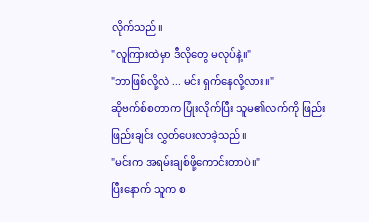လိုက်သည်။
"လူကြားထဲမှာ ဒီလိုတွေ မလုပ်နဲ့။"
"ဘာဖြစ်လို့လဲ ... မင်း ရှက်နေလို့လား။"
ဆိုဗက်စ်စတာက ပြုံးလိုက်ပြီး သူမ၏လက်ကို ဖြည်းဖြည်းချင်း လွှတ်ပေးလာခဲ့သည်။
"မင်းက အရမ်းချစ်ဖို့ကောင်းတာပဲ။"
ပြီးနောက် သူက စ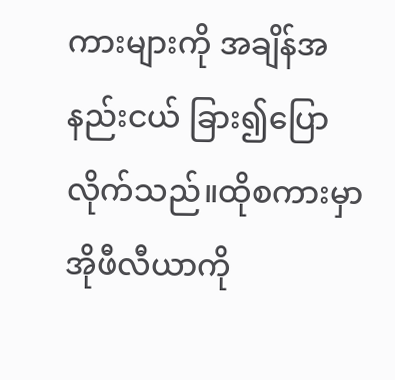ကားများကို အချိန်အနည်းငယ် ခြား၍ပြောလိုက်သည်။ထိုစကားမှာ အိုဖီလီယာကို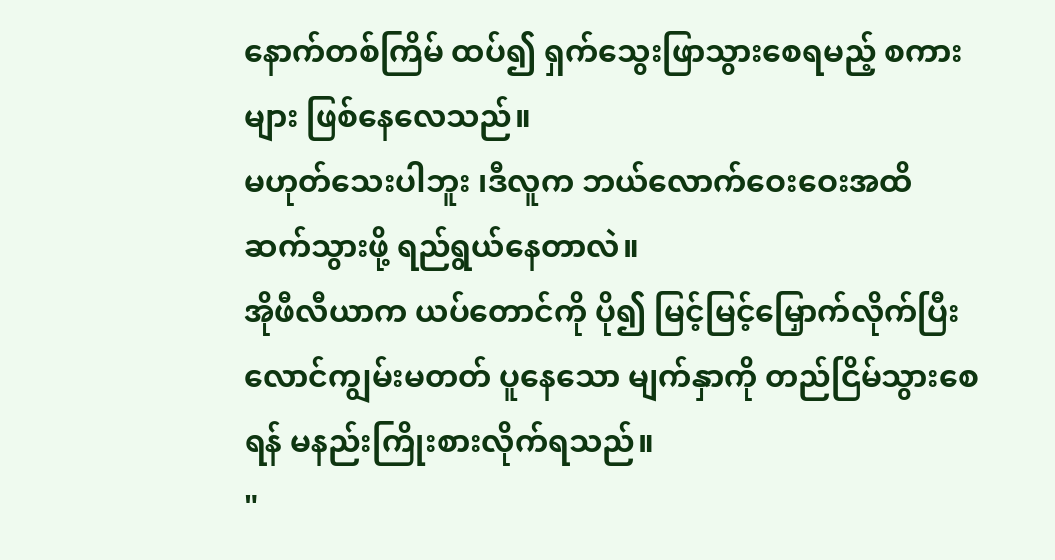နောက်တစ်ကြိမ် ထပ်၍ ရှက်သွေးဖြာသွားစေရမည့် စကားများ ဖြစ်နေလေသည်။
မဟုတ်သေးပါဘူး ၊ဒီလူက ဘယ်လောက်ဝေးဝေးအထိ ဆက်သွားဖို့ ရည်ရွယ်နေတာလဲ။
အိုဖီလီယာက ယပ်တောင်ကို ပို၍ မြင့်မြင့်မြှောက်လိုက်ပြီး လောင်ကျွမ်းမတတ် ပူနေသော မျက်နှာကို တည်ငြိမ်သွားစေရန် မနည်းကြိုးစားလိုက်ရသည်။
"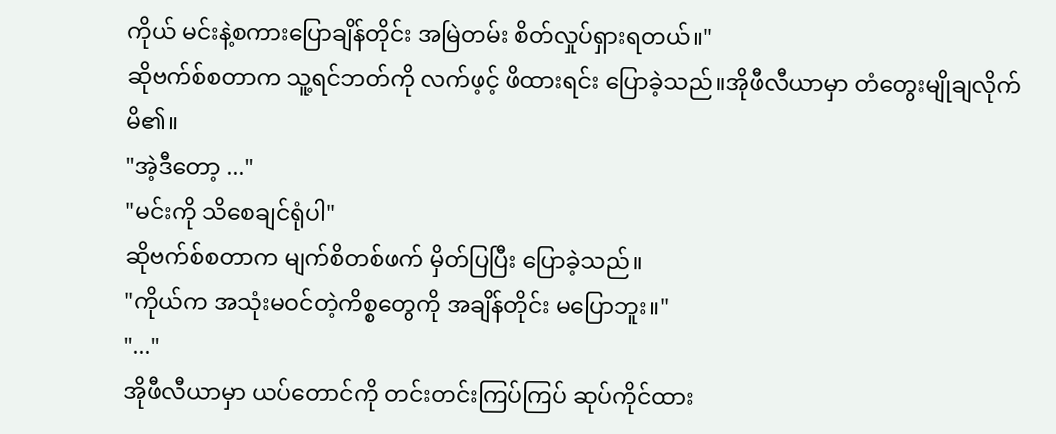ကိုယ် မင်းနဲ့စကားပြောချိန်တိုင်း အမြဲတမ်း စိတ်လှုပ်ရှားရတယ်။"
ဆိုဗက်စ်စတာက သူ့ရင်ဘတ်ကို လက်ဖ့င့် ဖိထားရင်း ပြောခဲ့သည်။အိုဖီလီယာမှာ တံတွေးမျိုချလိုက်မိ၏။
"အဲ့ဒီတော့ ..."
"မင်းကို သိစေချင်ရုံပါ"
ဆိုဗက်စ်စတာက မျက်စိတစ်ဖက် မှိတ်ပြပြီး ပြောခဲ့သည်။
"ကိုယ်က အသုံးမဝင်တဲ့ကိစ္စတွေကို အချိန်တိုင်း မပြောဘူး။"
"..."
အိုဖီလီယာမှာ ယပ်တောင်ကို တင်းတင်းကြပ်ကြပ် ဆုပ်ကိုင်ထား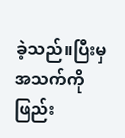ခဲ့သည်။ပြီးမှ အသက်ကို ဖြည်း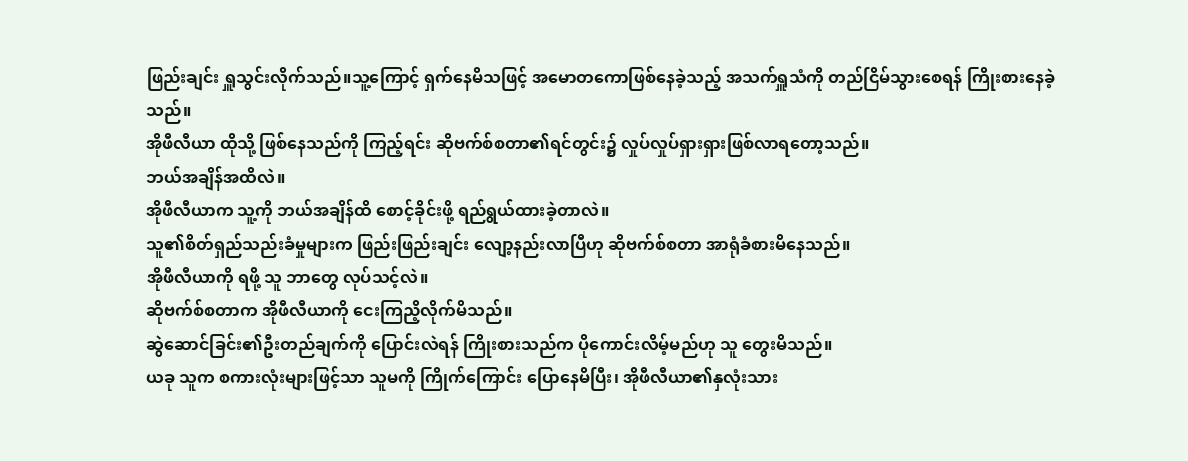ဖြည်းချင်း ရှူသွင်းလိုက်သည်။သူ့ကြောင့် ရှက်နေမိသဖြင့် အမောတကောဖြစ်နေခဲ့သည့် အသက်ရှူသံကို တည်ငြိမ်သွားစေရန် ကြိုးစားနေခဲ့သည်။
အိုဖီလီယာ ထိုသို့ ဖြစ်နေသည်ကို ကြည့်ရင်း ဆိုဗက်စ်စတာ၏ရင်တွင်း၌ လှုပ်လှုပ်ရှားရှားဖြစ်လာရတော့သည်။
ဘယ်အချိန်အထိလဲ။
အိုဖီလီယာက သူ့ကို ဘယ်အချိန်ထိ စောင့်ခိုင်းဖို့ ရည်ရွယ်ထားခဲ့တာလဲ။
သူ၏စိတ်ရှည်သည်းခံမှုများက ဖြည်းဖြည်းချင်း လျော့နည်းလာပြီဟု ဆိုဗက်စ်စတာ အာရုံခံစားမိနေသည်။
အိုဖီလီယာကို ရဖို့ သူ ဘာတွေ လုပ်သင့်လဲ။
ဆိုဗက်စ်စတာက အိုဖီလီယာကို ငေးကြညိ့လိုက်မိသည်။
ဆွဲဆောင်ခြင်း၏ဦးတည်ချက်ကို ပြောင်းလဲရန် ကြိုးစားသည်က ပိုကောင်းလိမ့်မည်ဟု သူ တွေးမိသည်။
ယခု သူက စကားလုံးများဖြင့်သာ သူမကို ကြိုက်ကြောင်း ပြောနေမိပြီး၊ အိုဖီလီယာ၏နှလုံးသား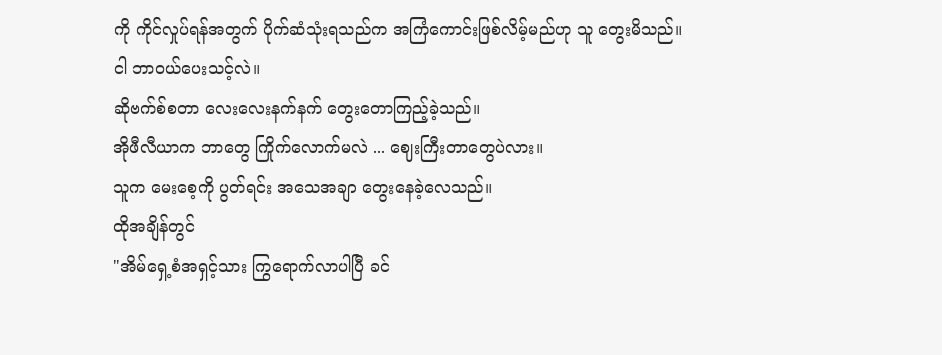ကို ကိုင်လှုပ်ရန်အတွက် ပိုက်ဆံသုံးရသည်က အကြံကောင်းဖြစ်လိမ့်မည်ဟု သူ တွေးမိသည်။
ငါ ဘာဝယ်ပေးသင့်လဲ။
ဆိုဗက်စ်စတာ လေးလေးနက်နက် တွေးတောကြည့်ခဲ့သည်။
အိုဖီလီယာက ဘာတွေ ကြိုက်လောက်မလဲ ... ဈေးကြီးတာတွေပဲလား။
သူက မေးစေ့ကို ပွတ်ရင်း အသေအချာ တွေးနေခဲ့လေသည်။
ထိုအချိန်တွင်
"အိမ်ရှေ့စံအရှင့်သား ကြွရောက်လာပါပြီ ခင်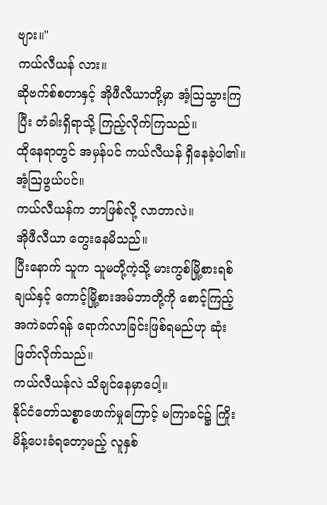ဗျား။"
ကယ်လီယန် လား။
ဆိုဗက်စ်စတာနှင့် အိုဖီလီယာတို့မှာ အံ့ဩသွားကြပြီး တံခါးရှိရာသို့ ကြည့်လိုက်ကြသည်။
ထိုနေရာတွင် အမှန်ပင် ကယ်လီယန် ရှိနေခဲ့ပါ၏။အံ့ဩဖွယ်ပင်။
ကယ်လီယန်က ဘာဖြစ်လို့ လာတာလဲ။
အိုဖီလီယာ တွေးနေမိသည်။
ပြီးနောက် သူက သူမတို့ကဲ့သို့ မားကွစ်မြို့စားရစ်ချယ်နှင့် ကောင့်မြို့စားအမ်ဘာတို့ကို စောင့်ကြည့်အကဲခတ်ရန် ရောက်လာခြင်းဖြစ်ရမည်ဟု ဆုံးဖြတ်လိုက်သည်။
ကယ်လီယန်လဲ သိချင်နေမှာပေါ့။
နိုင်ငံတော်သစ္စာဖောက်မှုကြောင့် မကြာခင်၌ ကြိုးမိန့်ပေးခံရတော့မည့် လူနှစ်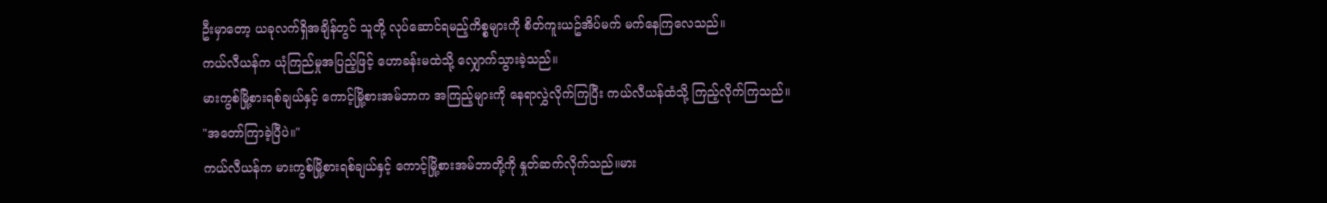ဦးမှာတော့ ယခုလက်ရှိအချိန်တွင် သူတို့ လုပ်ဆောင်ရမည့်ကိစ္စများကို စိတ်ကူးယဥ်အိပ်မက် မက်နေကြလေသည်။
ကယ်လီယန်က ယုံကြည်မှုအပြည့်ဖြင့် ဟောခန်းမထဲသို့ လျှောက်သွားခဲ့သည်။
မားကွစ်မြို့စားရစ်ချယ်နှင့် ကောင့်မြို့စားအမ်ဘာက အကြည့်များကို နေရာလွှဲလိုက်ကြပြီး ကယ်လီယန်ထံသို့ ကြည့်လိုက်ကြသည်။
"အတော်ကြာခဲ့ပြီပဲ။"
ကယ်လီယန်က မားကွစ်မြို့စားရစ်ချယ်နှင့် ကောင့်မြို့စားအမ်ဘာတို့ကို နှုတ်ဆက်လိုက်သည်။မား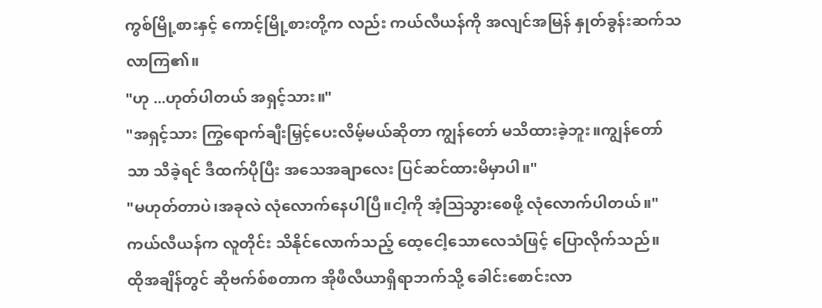ကွစ်မြို့စားနှင့် ကောင့်မြို့စားတို့က လည်း ကယ်လီယန်ကို အလျင်အမြန် နှုတ်ခွန်းဆက်သလာကြ၏။
"ဟု ...ဟုတ်ပါတယ် အရှင့်သား။"
"အရှင့်သား ကြွရောက်ချီးမြှင့်ပေးလိမ့်မယ်ဆိုတာ ကျွန်တော် မသိထားခဲ့ဘူး။ကျွန်တော်သာ သိခဲ့ရင် ဒီထက်ပိုပြီး အသေအချာလေး ပြင်ဆင်ထားမိမှာပါ။"
"မဟုတ်တာပဲ၊အခုလဲ လုံလောက်နေပါပြီ။ငါ့ကို အံ့ဩသွားစေဖို့ လုံလောက်ပါတယ်။"
ကယ်လီယန်က လူတိုင်း သိနိုင်လောက်သည့် ထေ့ငေါ့သောလေသံဖြင့် ပြောလိုက်သည်။
ထိုအချိန်တွင် ဆိုဗက်စ်စတာက အိုဖီလီယာရှိရာဘက်သို့ ခေါင်းစောင်းလာ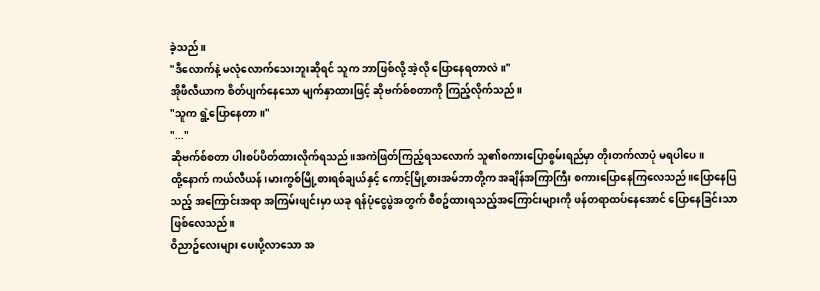ခဲ့သည်။
"ဒီလောက်နဲ့ မလုံလောက်သေးဘူးဆိုရင် သူက ဘာဖြစ်လို့ အဲ့လို ပြောနေရတာလဲ။"
အိုဖီလီယာက စိတ်ပျက်နေသော မျက်နှာထားဖြင့် ဆိုဗက်စ်စတာကို ကြည့်လိုက်သည်။
"သူက ရွဲ့ပြောနေတာ။"
"..."
ဆိုဗက်စ်စတာ ပါးစပ်ပိတ်ထားလိုက်ရသည်။အကဲဖြတ်ကြည့်ရသလောက် သူ၏စကားပြောစွမ်းရည်မှာ တိုးတက်လာပုံ မရပါပေ။
ထို့နောက် ကယ်လီယန်၊မားကွစ်မြို့စားရစ်ချယ်နှင့် ကောင့်မြို့စားအမ်ဘာတို့က အချိန်အကြာကြီး စကားပြောနေကြလေသည်။ပြောနေပြသည့် အကြောင်းအရာ အကြမ်းဖျင်းမှာ ယခု ရန်ပုံငွေပွဲအတွက် စီစဥ်ထားရသည့်အကြောင်းများကို ဖန်တရာထပ်နေအောင် ပြောနေခြင်းသာ ဖြစ်လေသည်။
ဝိညာဥ်လေးများ ပေးပို့လာသော အ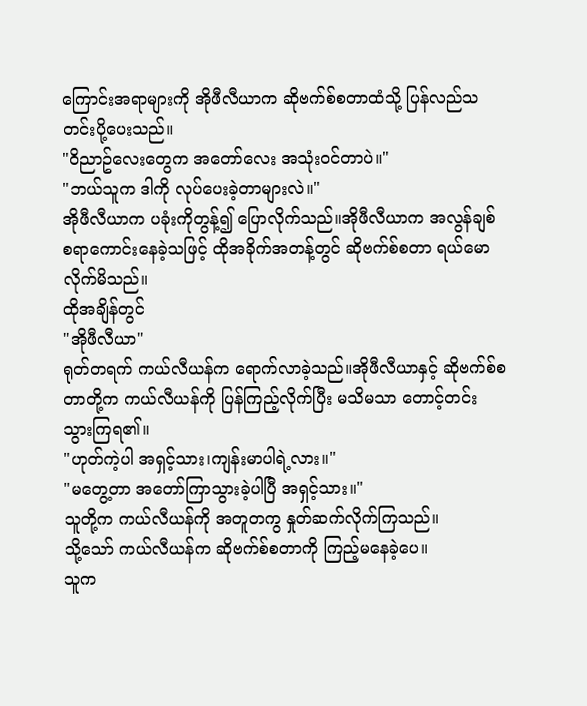ကြောင်းအရာများကို အိုဖီလီယာက ဆိုဗက်စ်စတာထံသို့ ပြန်လည်သတင်းပို့ပေးသည်။
"ဝိညာဥ်လေးတွေက အတော်လေး အသုံးဝင်တာပဲ။"
"ဘယ်သူက ဒါကို လုပ်ပေးခဲ့တာများလဲ။"
အိုဖီလီယာက ပခုံးကိုတွန့်၍ ပြောလိုက်သည်။အိုဖီလီယာက အလွန်ချစ်စရာကောင်းနေခဲ့သဖြင့် ထိုအခိုက်အတန့်တွင် ဆိုဗက်စ်စတာ ရယ်မောလိုက်မိသည်။
ထိုအချိန်တွင်
"အိုဖီလီယာ"
ရုတ်တရက် ကယ်လီယန်က ရောက်လာခဲ့သည်။အိုဖီလီယာနှင့် ဆိုဗက်စ်စတာတို့က ကယ်လီယန်ကို ပြန်ကြည့်လိုက်ပြီး မသိမသာ တောင့်တင်းသွားကြရ၏။
"ဟုတ်ကဲ့ပါ အရှင့်သား၊ကျန်းမာပါရဲ့လား။"
"မတွေ့တာ အတော်ကြာသွားခဲ့ပါပြီ အရှင့်သား။"
သူတို့က ကယ်လီယန်ကို အတူတကွ နှုတ်ဆက်လိုက်ကြသည်။
သို့သော် ကယ်လီယန်က ဆိုဗက်စ်စတာကို ကြည့်မနေခဲ့ပေ။
သူက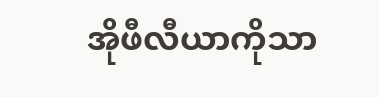အိုဖီလီယာကိုသာ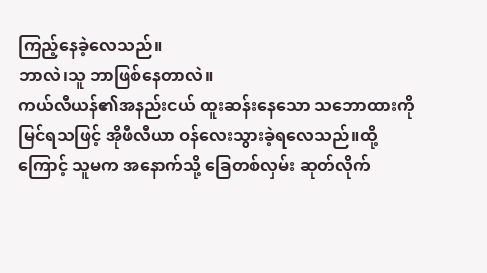ကြည့်နေခဲ့လေသည်။
ဘာလဲ၊သူ ဘာဖြစ်နေတာလဲ။
ကယ်လီယန်၏အနည်းငယ် ထူးဆန်းနေသော သဘောထားကို မြင်ရသဖြင့် အိုဖီလီယာ ဝန်လေးသွားခဲ့ရလေသည်။ထို့ကြောင့် သူမက အနောက်သို့ ခြေတစ်လှမ်း ဆုတ်လိုက်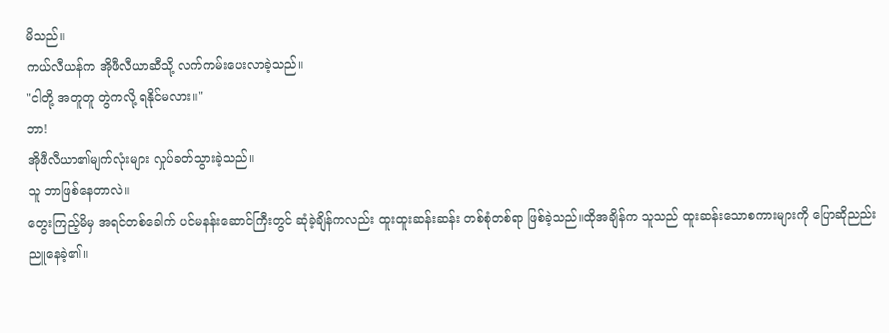မိသည်။
ကယ်လီယန်က အိုဖီလီယာဆီသို့ လက်ကမ်းပေးလာခဲ့သည်။
"ငါတို့ အတူတူ တွဲကလို့ ရနိုင်မလား။"
ဘာ!
အိုဖီလီယာ၏မျက်လုံးများ လှုပ်ခတ်သွားခဲ့သည်။
သူ ဘာဖြစ်နေတာလဲ။
တွေးကြည့်မိမှ အရင်တစ်ခေါက် ပင်မနန်းဆောင်ကြီးတွင် ဆုံခဲ့ချိန်ကလည်း ထူးထူးဆန်းဆန်း တစ်စုံတစ်ရာ ဖြစ်ခဲ့သည်။ထိုအချိန်က သူသည် ထူးဆန်းသောစကားများကို ပြောဆိုညည်းညူနေခဲ့၏။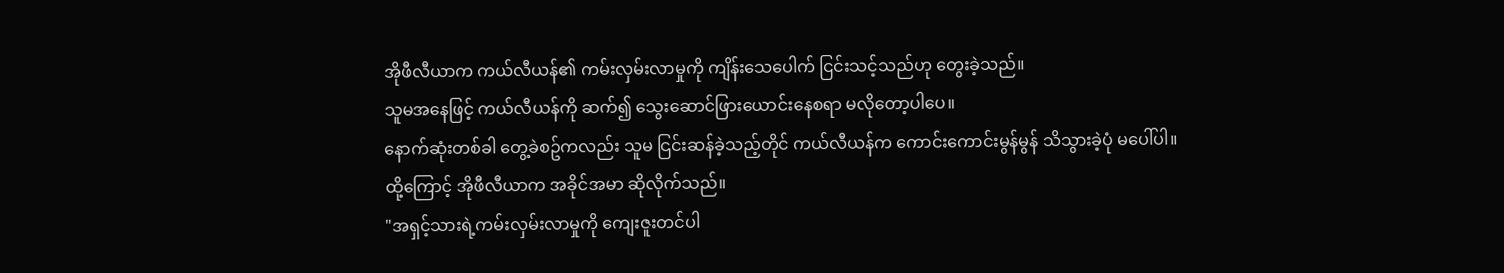အိုဖီလီယာက ကယ်လီယန်၏ ကမ်းလှမ်းလာမှုကို ကျိန်းသေပေါက် ငြင်းသင့်သည်ဟု တွေးခဲ့သည်။
သူမအနေဖြင့် ကယ်လီယန်ကို ဆက်၍ သွေးဆောင်ဖြားယောင်းနေစရာ မလိုတော့ပါပေ။
နောက်ဆုံးတစ်ခါ တွေ့ခဲစဥ်ကလည်း သူမ ငြင်းဆန်ခဲ့သည့်တိုင် ကယ်လီယန်က ကောင်းကောင်းမွန်မွန် သိသွားခဲ့ပုံ မပေါ်ပါ။
ထို့ကြောင့် အိုဖီလီယာက အခိုင်အမာ ဆိုလိုက်သည်။
"အရှင့်သားရဲ့ကမ်းလှမ်းလာမှုကို ကျေးဇူးတင်ပါ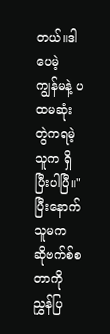တယ်။ဒါပေမဲ့ ကျွန်မနဲ့ ပထမဆုံးတွဲကရမဲ့သူက ရှိပြီးပါပြီ။"
ပြီးနောက် သူမက ဆိုဗက်စ်စတာကို ညွှန်ပြ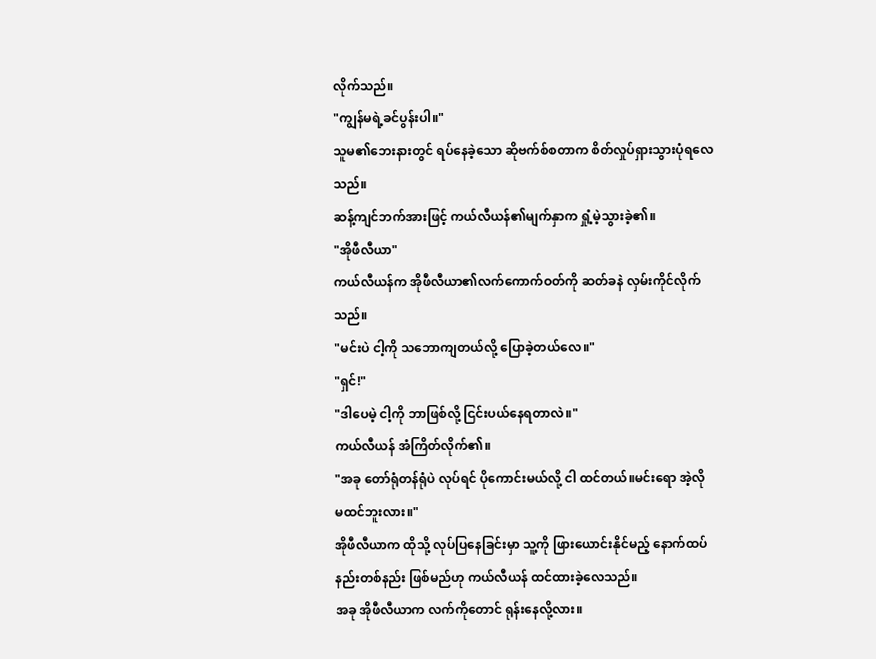လိုက်သည်။
"ကျွန်မရဲ့ခင်ပွန်းပါ။"
သူမ၏ဘေးနားတွင် ရပ်နေခဲ့သော ဆိုဗက်စ်စတာက စိတ်လှုပ်ရှားသွားပုံရလေသည်။
ဆန့်ကျင်ဘက်အားဖြင့် ကယ်လီယန်၏မျက်နှာက ရှုံ့မဲ့သွားခဲ့၏။
"အိုဖီလီယာ"
ကယ်လီယန်က အိုဖီလီယာ၏လက်ကောက်ဝတ်ကို ဆတ်ခနဲ လှမ်းကိုင်လိုက်သည်။
"မင်းပဲ ငါ့ကို သဘောကျတယ်လို့ ပြောခဲ့တယ်လေ။"
"ရှင်!"
"ဒါပေမဲ့ ငါ့ကို ဘာဖြစ်လို့ ငြင်းပယ်နေရတာလဲ။"
ကယ်လီယန် အံကြိတ်လိုက်၏။
"အခု တော်ရုံတန်ရုံပဲ လုပ်ရင် ပိုကောင်းမယ်လို့ ငါ ထင်တယ်။မင်းရော အဲ့လို မထင်ဘူးလား။"
အိုဖီလီယာက ထိုသို့ လုပ်ပြနေခြင်းမှာ သူ့ကို ဖြားယောင်းနိုင်မည့် နောက်ထပ် နည်းတစ်နည်း ဖြစ်မည်ဟု ကယ်လီယန် ထင်ထားခဲ့လေသည်။
အခု အိုဖီလီယာက လက်ကိုတောင် ရုန်းနေလို့လား။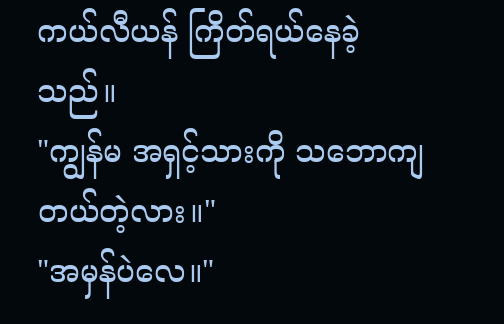ကယ်လီယန် ကြိတ်ရယ်နေခဲ့သည်။
"ကျွန်မ အရှင့်သားကို သဘောကျတယ်တဲ့လား။"
"အမှန်ပဲလေ။"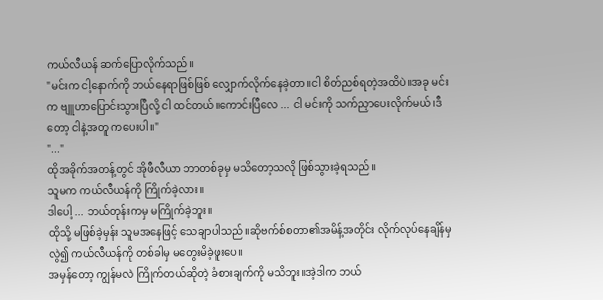ကယ်လီယန် ဆက်ပြောလိုက်သည်။
"မင်းက ငါ့နောက်ကို ဘယ်နေရာဖြစ်ဖြစ် လျှောက်လိုက်နေခဲ့တာ။ငါ စိတ်ညစ်ရတဲ့အထိပဲ။အခု မင်းက ဗျူဟာပြောင်းသွားပြီလို့ ငါ ထင်တယ်။ကောင်းပြီလေ ... ငါ မင်းကို သက်ညှာပေးလိုက်မယ်၊ဒီတော့ ငါနဲ့အတူ ကပေးပါ။"
"..."
ထိုအခိုက်အတန့်တွင် အိုဖီလီယာ ဘာတစ်ခုမှ မသိတော့သလို ဖြစ်သွားခဲ့ရသည်။
သူမက ကယ်လီယန်ကို ကြိုက်ခဲ့လား။
ဒါပေါ့ ... ဘယ်တုန်းကမှ မကြိုက်ခဲ့ဘူး။
ထိုသို့ မဖြစ်ခဲ့မှန်း သူမအနေဖြင့် သေချာပါသည်။ဆိုဗက်စ်စတာ၏အမိန့်အတိုင်း လိုက်လုပ်နေချိန်မှလွဲ၍ ကယ်လီယန်ကို တစ်ခါမှ မတွေးမိခဲ့ဖူးပေ။
အမှန်တော့ ကျွန်မလဲ ကြိုက်တယ်ဆိုတဲ့ ခံစားချက်ကို မသိဘူး။အဲ့ဒါက ဘယ်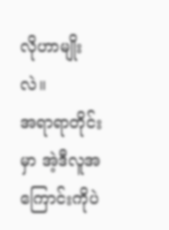လိုဟာမျိုးလဲ။
အရာရာတိုင်းမှာ အဲ့ဒီလူအကြောင်းကိုပဲ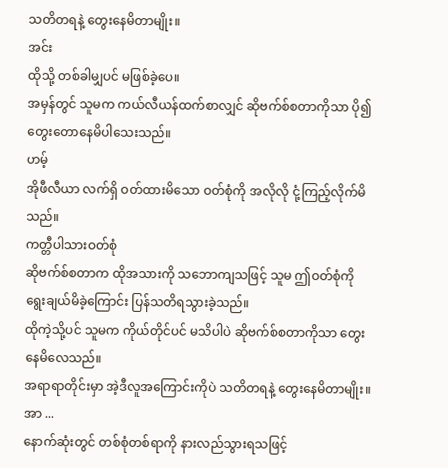သတိတရနဲ့ တွေးနေမိတာမျိုး။
အင်း
ထိုသို့ တစ်ခါမျှပင် မဖြစ်ခဲ့ပေ။
အမှန်တွင် သူမက ကယ်လီယန်ထက်စာလျှင် ဆိုဗက်စ်စတာကိုသာ ပို၍ တွေးတောနေမိပါသေးသည်။
ဟမ့်
အိုဖီလီယာ လက်ရှိ ဝတ်ထားမိသော ဝတ်စုံကို အလိုလို ငုံ့ကြည့်လိုက်မိသည်။
ကတ္တီပါသားဝတ်စုံ
ဆိုဗက်စ်စတာက ထိုအသားကို သဘောကျသဖြင့် သူမ ဤဝတ်စုံကို ရွေးချယ်မိခဲ့ကြောင်း ပြန်သတိရသွားခဲ့သည်။
ထိုကဲ့သို့ပင် သူမက ကိုယ်တိုင်ပင် မသိပါပဲ ဆိုဗက်စ်စတာကိုသာ တွေးနေမိလေသည်။
အရာရာတိုင်းမှာ အဲ့ဒီလူအကြောင်းကိုပဲ သတိတရနဲ့ တွေးနေမိတာမျိုး။
အာ ...
နောက်ဆုံးတွင် တစ်စုံတစ်ရာကို နားလည်သွားရသဖြင့်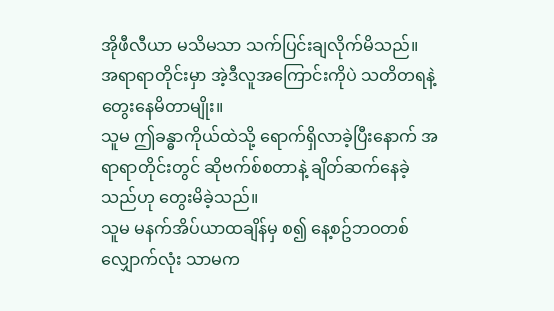အိုဖီလီယာ မသိမသာ သက်ပြင်းချလိုက်မိသည်။
အရာရာတိုင်းမှာ အဲ့ဒီလူအကြောင်းကိုပဲ သတိတရနဲ့ တွေးနေမိတာမျိုး။
သူမ ဤခန္ဓာကိုယ်ထဲသို့ ရောက်ရှိလာခဲ့ပြီးနောက် အရာရာတိုင်းတွင် ဆိုဗက်စ်စတာနဲ့ ချိတ်ဆက်နေခဲ့သည်ဟု တွေးမိခဲ့သည်။
သူမ မနက်အိပ်ယာထချိန်မှ စ၍ နေ့စဥ်ဘဝတစ်လျှောက်လုံး သာမက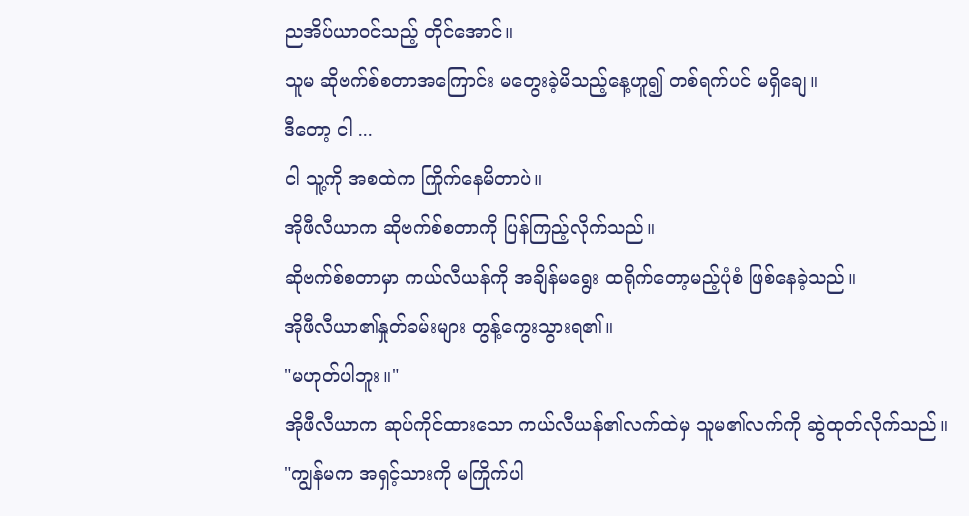ညအိပ်ယာဝင်သည့် တိုင်အောင်။
သူမ ဆိုဗက်စ်စတာအကြောင်း မတွေးခဲ့မိသည့်နေ့ဟူ၍ တစ်ရက်ပင် မရှိချေ။
ဒီတော့ ငါ ...
ငါ သူ့ကို အစထဲက ကြိုက်နေမိတာပဲ။
အိုဖီလီယာက ဆိုဗက်စ်စတာကို ပြန်ကြည့်လိုက်သည်။
ဆိုဗက်စ်စတာမှာ ကယ်လီယန်ကို အချိန်မရွေး ထရိုက်တော့မည့်ပုံစံ ဖြစ်နေခဲ့သည်။
အိုဖီလီယာ၏နှုတ်ခမ်းများ တွန့်ကွေးသွားရ၏။
"မဟုတ်ပါဘူး။"
အိုဖီလီယာက ဆုပ်ကိုင်ထားသော ကယ်လီယန်၏လက်ထဲမှ သူမ၏လက်ကို ဆွဲထုတ်လိုက်သည်။
"ကျွန်မက အရှင့်သားကို မကြိုက်ပါ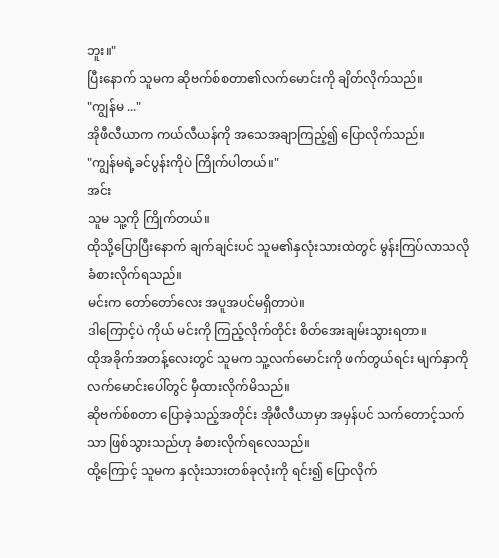ဘူး။"
ပြီးနောက် သူမက ဆိုဗက်စ်စတာ၏လက်မောင်းကို ချိတ်လိုက်သည်။
"ကျွန်မ ..."
အိုဖီလီယာက ကယ်လီယန်ကို အသေအချာကြည့်၍ ပြောလိုက်သည်။
"ကျွန်မရဲ့ခင်ပွန်းကိုပဲ ကြိုက်ပါတယ်။"
အင်း
သူမ သူ့ကို ကြိုက်တယ်။
ထိုသို့ပြောပြီးနောက် ချက်ချင်းပင် သူမ၏နှလုံးသားထဲတွင် မွန်းကြပ်လာသလို ခံစားလိုက်ရသည်။
မင်းက တော်တော်လေး အပူအပင်မရှိတာပဲ။
ဒါကြောင့်ပဲ ကိုယ် မင်းကို ကြည့်လိုက်တိုင်း စိတ်အေးချမ်းသွားရတာ။
ထိုအခိုက်အတန့်လေးတွင် သူမက သူ့လက်မောင်းကို ဖက်တွယ်ရင်း မျက်နှာကို လက်မောင်းပေါ်တွင် မှီထားလိုက်မိသည်။
ဆိုဗက်စ်စတာ ပြောခဲ့သည့်အတိုင်း အိုဖီလီယာမှာ အမှန်ပင် သက်တောင့်သက်သာ ဖြစ်သွားသည်ဟု ခံစားလိုက်ရလေသည်။
ထို့ကြောင့် သူမက နှလုံးသားတစ်ခုလုံးကို ရင်း၍ ပြောလိုက်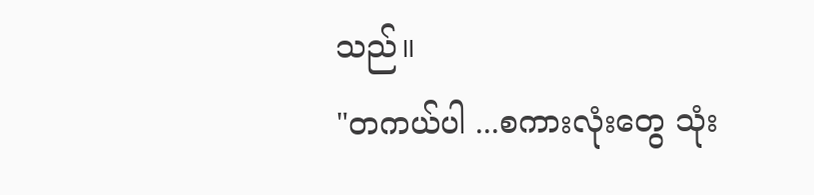သည်။
"တကယ်ပါ ...စကားလုံးတွေ သုံး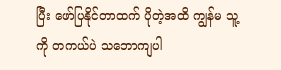ပြီး ဖော်ပြနိုင်တာထက် ပိုတဲ့အထိ ကျွန်မ သူ့ကို တကယ်ပဲ သဘောကျပါ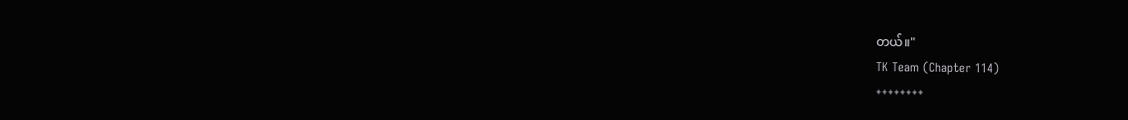တယ်။"
TK Team (Chapter 114)
++++++++